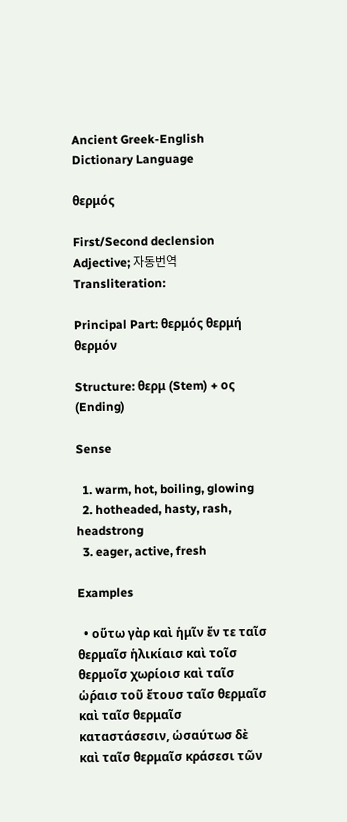Ancient Greek-English Dictionary Language

θερμός

First/Second declension Adjective; 자동번역 Transliteration:

Principal Part: θερμός θερμή θερμόν

Structure: θερμ (Stem) + ος (Ending)

Sense

  1. warm, hot, boiling, glowing
  2. hotheaded, hasty, rash, headstrong
  3. eager, active, fresh

Examples

  • οὕτω γὰρ καὶ ἡμῖν ἔν τε ταῖσ θερμαῖσ ἡλικίαισ καὶ τοῖσ θερμοῖσ χωρίοισ καὶ ταῖσ ὡρ́αισ τοῦ ἔτουσ ταῖσ θερμαῖσ καὶ ταῖσ θερμαῖσ καταστάσεσιν, ὡσαύτωσ δὲ καὶ ταῖσ θερμαῖσ κράσεσι τῶν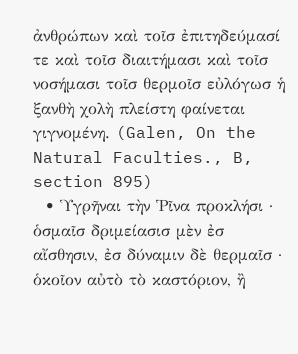ἀνθρώπων καὶ τοῖσ ἐπιτηδεύμασί τε καὶ τοῖσ διαιτήμασι καὶ τοῖσ νοσήμασι τοῖσ θερμοῖσ εὐλόγωσ ἡ ξανθὴ χολὴ πλείστη φαίνεται γιγνομένη. (Galen, On the Natural Faculties., B, section 895)
  • Ὑγρῆναι τὴν Ῥῖνα προκλήσι · ὁσμαῖσ δριμείασισ μὲν ἐσ αἴσθησιν, ἐσ δύναμιν δὲ θερμαῖσ · ὁκοῖον αὐτὸ τὸ καστόριον, ἢ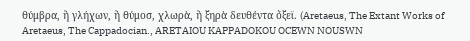θύμβρα, ἢ γλήχων, ἢ θύμοσ, χλωρὰ, ἢ ξηρὰ δευθέντα ὄξεϊ. (Aretaeus, The Extant Works of Aretaeus, The Cappadocian., ARETAIOU KAPPADOKOU OCEWN NOUSWN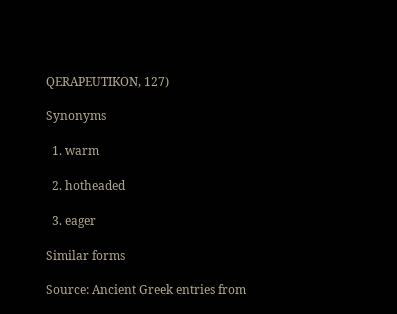QERAPEUTIKON, 127)

Synonyms

  1. warm

  2. hotheaded

  3. eager

Similar forms

Source: Ancient Greek entries from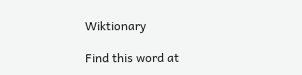Wiktionary

Find this word at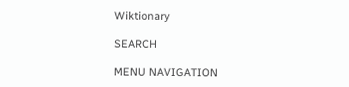Wiktionary

SEARCH

MENU NAVIGATION